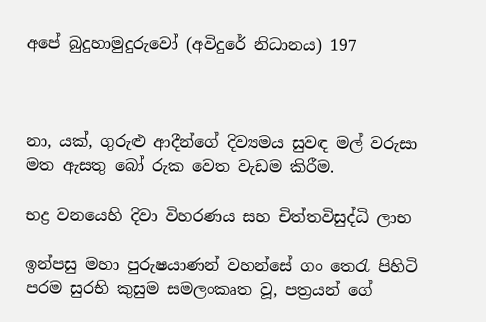අපේ බුදුහාමුදුරුවෝ (අවිදුරේ නිධානය) 197



නා, යක්, ගුරුළු ආදීන්ගේ දිව්‍යමය සුවඳ මල් වරුසා මත ඇසතු බෝ රුක වෙත වැඩම කිරීම.

භද්‍ර වනයෙහි දිවා විහරණය සහ චිත්තවිසුද්ධි ලාභ

ඉන්පසු මහා පුරුෂයාණන් වහන්සේ ගං තෙරැ පිහිටි පරම සුරභි කුසුම සමලංකෘත වූ, පත්‍රයන් ගේ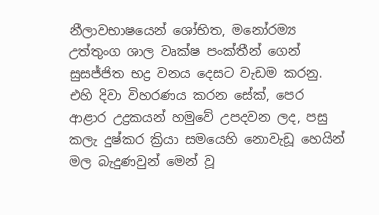නීලාවභාෂයෙන් ශෝභිත, මනෝරම්‍ය උත්තුංග ශාල වෘක්ෂ පංක්තීන් ගෙන් සුසජ්ජිත භද්‍ර වනය දෙසට වැඩම කරනු. එහි දිවා විහරණය කරන සේක්, පෙර ආළාර උද්‍රකයන් හමුවේ උපදවන ලද, පසු කලැ දුෂ්කර ක්‍රියා සමයෙහි නොවැඩූ හෙයින් මල බැදුණවුන් මෙන් වූ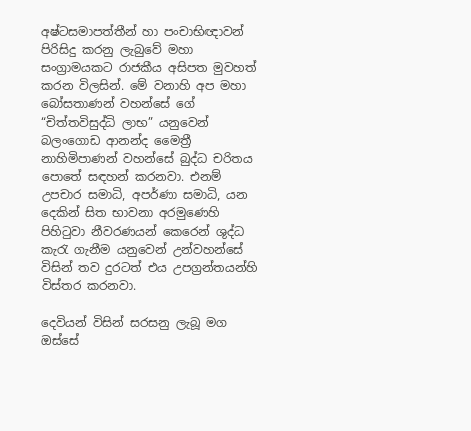අෂ්ටසමාපත්තීන් හා පංචාභිඥාවන් පිරිසිදු කරනු ලැබුවේ මහා සංග්‍රාමයකට රාජකීය අසිපත මුවහත් කරන විලසින්. මේ වනාහි අප මහා බෝසතාණන් වහන්සේ ගේ “චිත්තවිසුද්ධි ලාභ” යනුවෙන් බලංගොඩ ආනන්ද මෛත්‍රී නාහිමිපාණන් වහන්සේ බුද්ධ චරිතය පොතේ සඳහන් කරනවා. එනම් උපචාර සමාධි, අපර්ණා සමාධි, යන දෙකින් සිත භාවනා අරමුණෙහි පිහිටුවා නීවරණයන් කෙරෙන් ශුද්ධ කැරැ ගැනීම යනුවෙන් උන්වහන්සේ විසින් තව දුරටත් එය උපග්‍රන්තයන්හි විස්තර කරනවා.

දෙවියන් විසින් සරසනු ලැබූ මග ඔස්සේ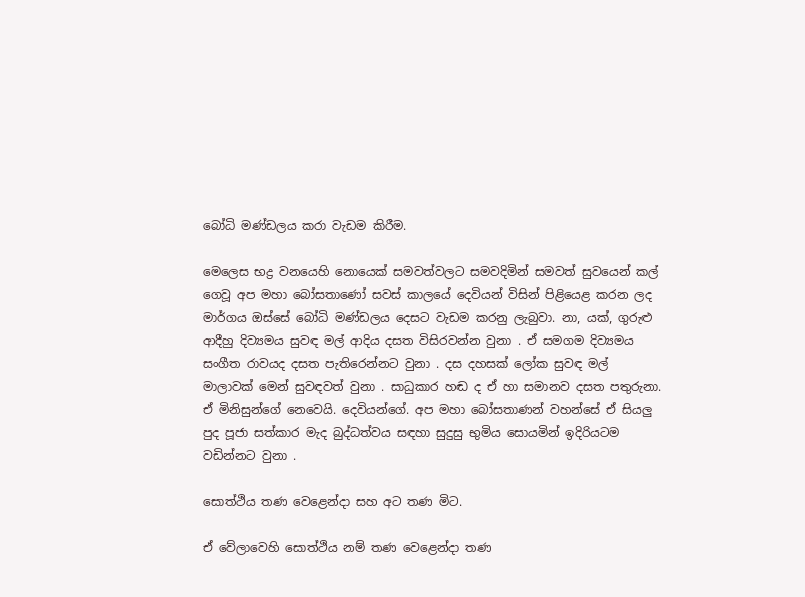බෝධි මණ්ඩලය කරා වැඩම කිරීම.

මෙලෙස භද්‍ර වනයෙහි නොයෙක් සමවත්වලට සමවදිමින් සමවත් සුවයෙන් කල් ගෙවූ අප මහා බෝසතාණෝ සවස් කාලයේ දෙවියන් විසින් පිළියෙළ කරන ලද මාර්ගය ඔස්සේ බෝධි මණ්ඩලය දෙසට වැඩම කරනු ලැබුවා. නා, යක්, ගුරුළු ආදීහු දිව්‍යමය සුවඳ මල් ආදිය දසත විසිරවන්න වුනා . ඒ සමගම දිව්‍යමය සංගීත රාවයද දසත පැතිරෙන්නට වුනා . දස දහසක් ලෝක සුවඳ මල් මාලාවක් මෙන් සුවඳවත් වුනා . සාධුකාර හඬ ද ඒ හා සමානව දසත පතුරුනා. ඒ මිනිසුන්ගේ නෙවෙයි. දෙවියන්ගේ. අප මහා බෝසතාණන් වහන්සේ ඒ සියලු පුද පූජා සත්කාර මැද බුද්ධත්වය සඳහා සුදුසු භුමිය සොයමින් ඉදිරියටම වඩින්නට වුනා .

සොත්ථිය තණ වෙළෙන්දා සහ අට තණ මිට.

ඒ වේලාවෙහි සොත්ථිය නම් තණ වෙළෙන්දා තණ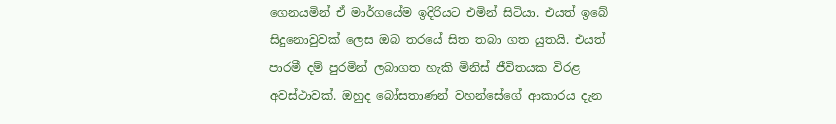ගෙනයමින් ඒ මාර්ගයේම ඉදිරියට එමින් සිටියා. එයත් ඉබේ සිදුනොවුවක් ලෙස ඔබ තරයේ සිත තබා ගත යුතයි. එයත් පාරමී දම් පුරමින් ලබාගත හැකි මිනිස් ජීවිතයක විරළ අවස්ථාවක්. ඔහුද බෝසතාණන් වහන්සේගේ ආකාරය දැන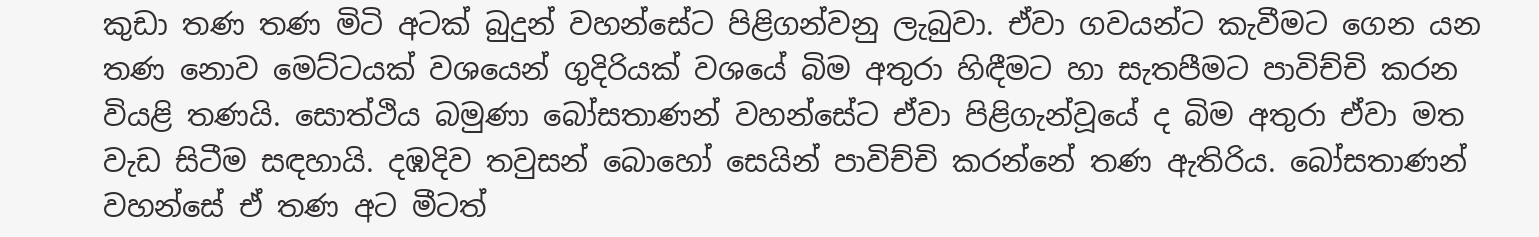කුඩා තණ තණ මිටි අටක් බුදුන් වහන්සේට පිළිගන්වනු ලැබුවා. ඒවා ගවයන්ට කැවීමට ගෙන යන තණ නොව මෙට්ටයක් වශයෙන් ගුදිරියක් වශයේ බිම අතුරා හිඳීමට හා සැතපීමට පාවිච්චි කරන වියළි තණයි. සොත්ථිය බමුණා බෝසතාණන් වහන්සේට ඒවා පිළිගැන්වූයේ ද බිම අතුරා ඒවා මත වැඩ සිටීම සඳහායි. දඹදිව තවුසන් බොහෝ සෙයින් පාවිච්චි කරන්නේ තණ ඇතිරිය. බෝසතාණන් වහන්සේ ඒ තණ අට මීටත්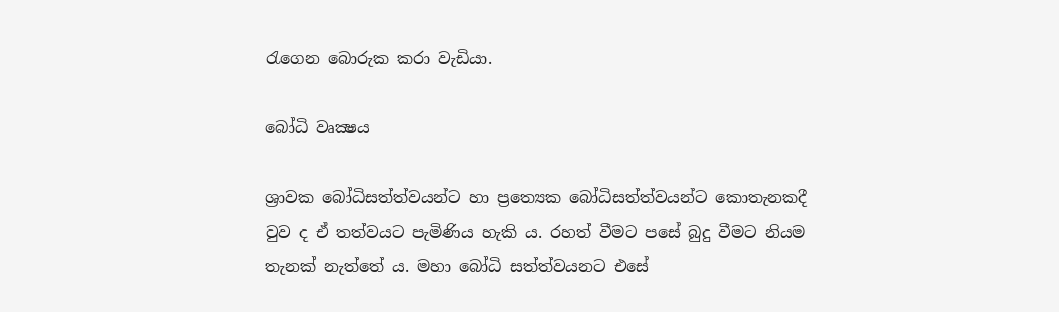රැගෙන බොරුක කරා වැඩියා.

බෝධි වෘක්‍ෂය

ශ්‍රාවක බෝධිසත්ත්වයන්ට හා ප්‍ර‍ත්‍යෙක බෝධිසත්ත්වයන්ට කොතැනකදී වුව ද ඒ තත්වයට පැමිණිය හැකි ය. රහත් වීමට පසේ බුදු වීමට නියම තැනක් නැත්තේ ය. මහා බෝධි සත්ත්වයනට එසේ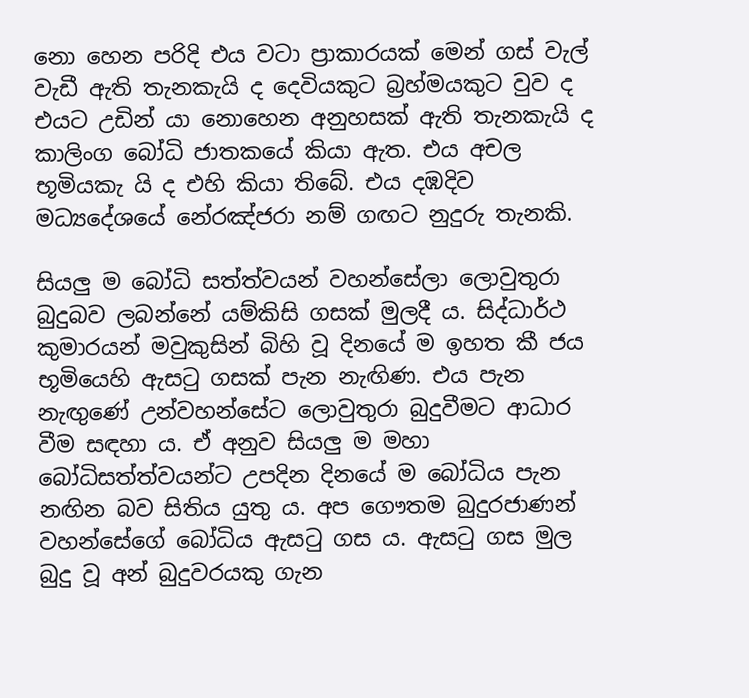නො හෙන පරිදි එය වටා ප්‍රාකාරයක් මෙන් ගස් වැල් වැඩී ඇති තැනකැයි ද දෙවියකුට බ්‍ර‍හ්මයකුට වුව ද එයට උඩින් යා නොහෙන අනුහසක් ඇති තැනකැයි ද කාලිංග බෝධි ජාතකයේ කියා ඇත. එය අචල භූමියකැ යි ද එහි කියා තිබේ. එය දඹදිව මධ්‍යදේශයේ නේරඤ්ජරා නම් ගඟට නුදුරු තැනකි.

සියලු ම බෝධි සත්ත්වයන් වහන්සේලා ලොවුතුරා බුදුබව ලබන්නේ යම්කිසි ගසක් මුලදී ය. සිද්ධාර්ථ කුමාරයන් මවුකුසින් බිහි වූ දිනයේ ම ඉහත කී ජය භූමියෙහි ඇසටු ගසක් පැන නැඟිණ. එය පැන නැඟුණේ උන්වහන්සේට ලොවුතුරා බුදුවීමට ආධාර වීම සඳහා ය. ඒ අනුව සියලු ම මහා බෝධිසත්ත්වයන්ට උපදින දිනයේ ම බෝධිය පැන නඟින බව සිතිය යුතු ය. අප ගෞතම බුදුරජාණන් වහන්සේගේ බෝධිය ඇසටු ගස ය. ඇසටු ගස මුල බුදු වූ අන් බුදුවරයකු ගැන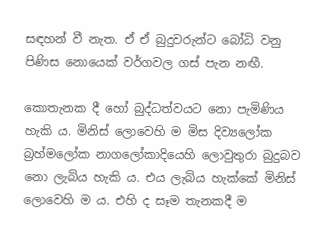සඳහන් වී නැත. ඒ ඒ බුදුවරුන්ට බෝධි වනු පිණිස නොයෙක් වර්ගවල ගස් පැන නඟී.

කොතැනක දී හෝ බුද්ධත්වයට නො පැමිණිය හැකි ය. මිනිස් ලොවෙහි ම මිස දිව්‍ය‍ලෝක බ්‍ර‍හ්මලෝක නාගලෝකාදියෙහි ලොවුතුරා බුදුබව නො ලැබිය හැකි ය. එය ලැබිය හැක්කේ මිනිස් ලොවෙහි ම ය. එහි ද සෑම තැනකදී ම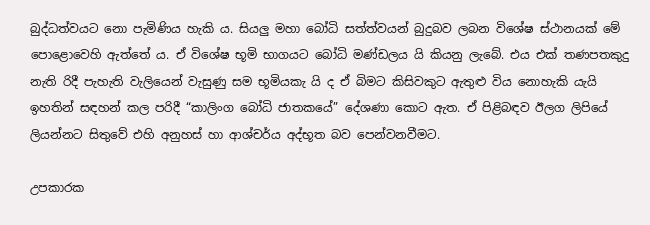බුද්ධත්වයට නො පැමිණිය හැකි ය. සියලු මහා බෝධි සත්ත්වයන් බුදුබව ලබන විශේෂ ස්ථානයක් මේ පොළොවෙහි ඇත්තේ ය. ඒ විශේෂ භූමි භාගයට බෝධි මණ්ඩලය යි කියනු ලැබේ. එය එක් තණපතකුදු නැති රිදී පැහැති වැලියෙන් වැසුණු සම භූමියකැ යි ද ඒ බිමට කිසිවකුට ඇතුළු විය නොහැකි යැයි ඉහතින් සඳහන් කල පරිදී “කාලිංග බෝධි ජාතකයේ” දේශණා කොට ඇත. ඒ පිළිබඳව ඊලග ලිපියේ ලියන්නට සිතුවේ එහි අනුහස් හා ආශ්චර්ය අද්භූත බව පෙන්වනවීමට.

උපකාරක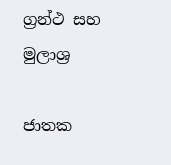ග්‍රන්ථ සහ මුලාශ්‍ර

ජාතක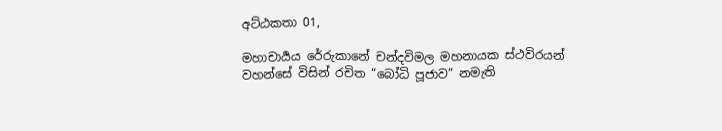අට්ඨකතා 01,

මහාචාර්‍යය රේරුකානේ චන්දවිමල මහනායක ස්ථවිරයන් වහන්සේ විසින් රචිත “බෝධි පූජාව” නමැති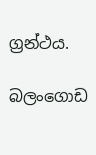ග්‍රන්ථය.

බලංගොඩ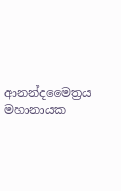ආනන්දමෛත්‍රය මහානායක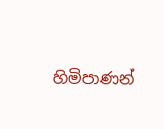හිමිපාණන්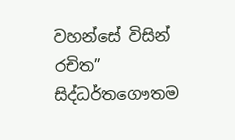වහන්සේ විසින් රචිත” සිද්ධර්තගෞතම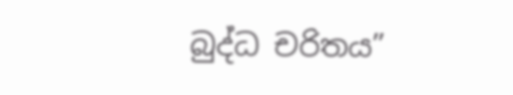බුද්ධ චරිතය”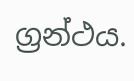ග්‍රන්ථය.